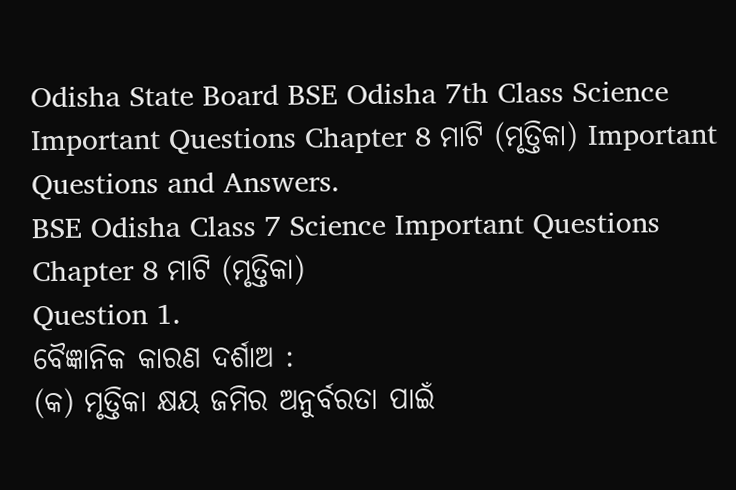Odisha State Board BSE Odisha 7th Class Science Important Questions Chapter 8 ମାଟି (ମୃତ୍ତିକା) Important Questions and Answers.
BSE Odisha Class 7 Science Important Questions Chapter 8 ମାଟି (ମୃତ୍ତିକା)
Question 1.
ବୈଜ୍ଞାନିକ କାରଣ ଦର୍ଶାଅ :
(କ) ମୃତ୍ତିକା କ୍ଷୟ ଜମିର ଅନୁର୍ବରତା ପାଇଁ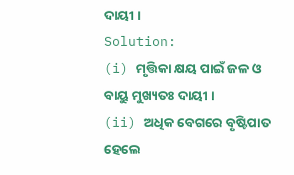ଦାୟୀ ।
Solution:
(i) ମୃତ୍ତିକା କ୍ଷୟ ପାଇଁ ଜଳ ଓ ବାୟୁ ମୁଖ୍ୟତଃ ଦାୟୀ ।
(ii) ଅଧିକ ବେଗରେ ବୃଷ୍ଟିପାତ ହେଲେ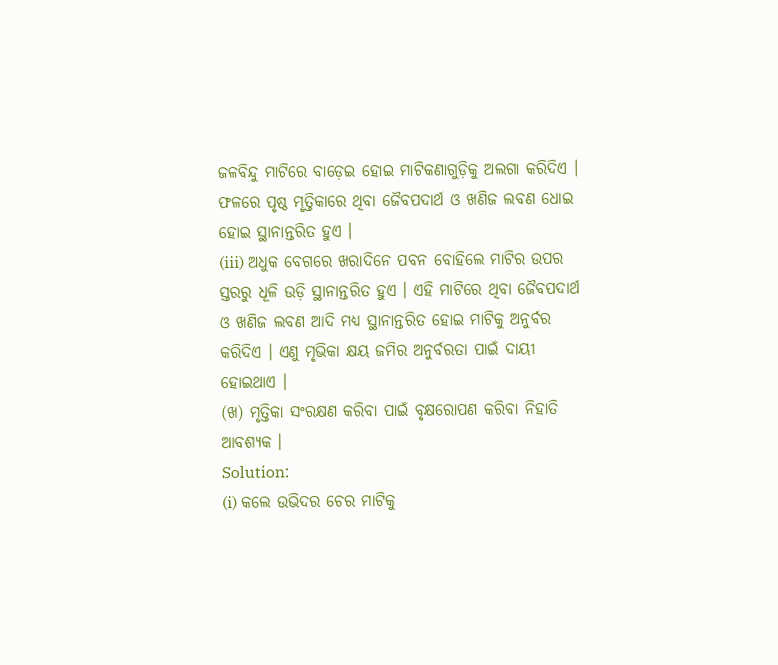ଜଳବିନ୍ଦୁ ମାଟିରେ ବାଡ଼େଇ ହୋଇ ମାଟିକଣାଗୁଡ଼ିକୁ ଅଲଗା କରିଦିଏ । ଫଳରେ ପୃଷ୍ଠ ମୃତ୍ତିକାରେ ଥିବା ଜୈବପଦାର୍ଥ ଓ ଖଣିଜ ଲବଣ ଧୋଇ ହୋଇ ସ୍ଥାନାନ୍ତରିତ ହୁଏ ।
(iii) ଅଧୁକ ବେଗରେ ଖରାଦିନେ ପବନ ବୋହିଲେ ମାଟିର ଉପର ସ୍ତରରୁ ଧୂଳି ଉଡ଼ି ସ୍ଥାନାନ୍ତରିତ ହୁଏ । ଏହି ମାଟିରେ ଥିବା ଜୈବପଦାର୍ଥ ଓ ଖଣିଜ ଲବଣ ଆଦି ମଧ୍ୟ ସ୍ଥାନାନ୍ତରିତ ହୋଇ ମାଟିକୁ ଅନୁର୍ବର କରିଦିଏ । ଏଣୁ ମୃଭିକା କ୍ଷୟ ଜମିର ଅନୁର୍ବରତା ପାଇଁ ଦାୟୀ ହୋଇଥାଏ ।
(ଖ) ମୃତ୍ତିକା ସଂରକ୍ଷଣ କରିବା ପାଇଁ ବୃକ୍ଷରୋପଣ କରିବା ନିହାତି ଆବଶ୍ୟକ ।
Solution:
(i) କଲେ ଉଭିଦର ଚେର ମାଟିକୁ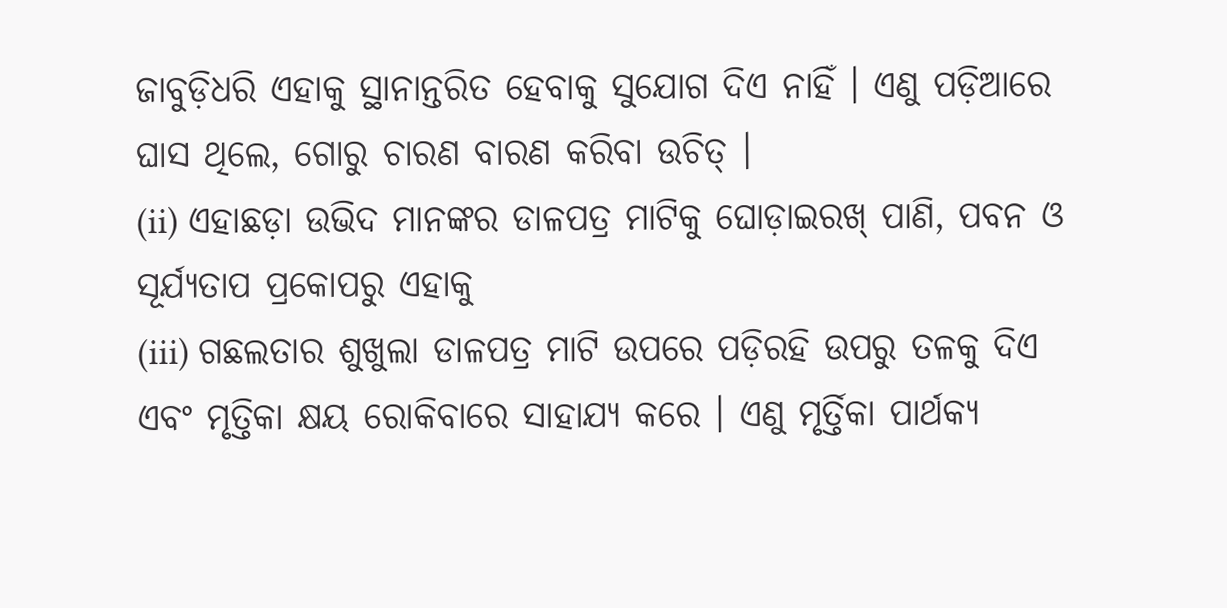ଜାବୁଡ଼ିଧରି ଏହାକୁ ସ୍ଥାନାନ୍ତରିତ ହେବାକୁ ସୁଯୋଗ ଦିଏ ନାହିଁ । ଏଣୁ ପଡ଼ିଆରେ ଘାସ ଥିଲେ, ଗୋରୁ ଚାରଣ ବାରଣ କରିବା ଉଚିତ୍ ।
(ii) ଏହାଛଡ଼ା ଉଭିଦ ମାନଙ୍କର ଡାଳପତ୍ର ମାଟିକୁ ଘୋଡ଼ାଇରଖ୍ ପାଣି, ପବନ ଓ ସୂର୍ଯ୍ୟତାପ ପ୍ରକୋପରୁ ଏହାକୁ
(iii) ଗଛଲତାର ଶୁଖୁଲା ଡାଳପତ୍ର ମାଟି ଉପରେ ପଡ଼ିରହି ଉପରୁ ତଳକୁ ଦିଏ ଏବଂ ମୃତ୍ତିକା କ୍ଷୟ ରୋକିବାରେ ସାହାଯ୍ୟ କରେ । ଏଣୁ ମୃର୍ତ୍ତିକା ପାର୍ଥକ୍ୟ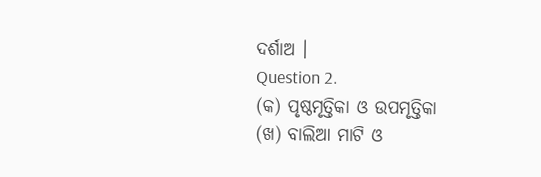ଦର୍ଶାଅ ।
Question 2.
(କ) ପୃଷ୍ଠମୃତ୍ତିକା ଓ ଉପମୃତ୍ତିକା
(ଖ) ବାଲିଆ ମାଟି ଓ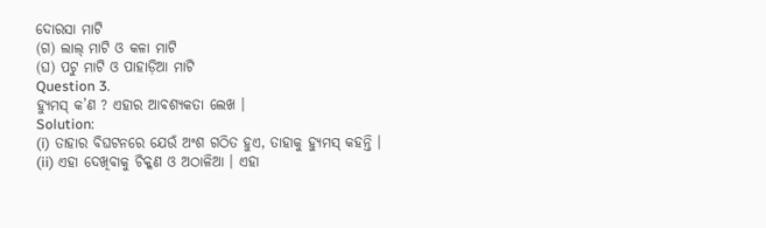ଦୋରସା ମାଟି
(ଗ) ଲାଲ୍ ମାଟି ଓ କଳା ମାଟି
(ଘ) ପଟୁ ମାଟି ଓ ପାହାଡ଼ିଆ ମାଟି
Question 3.
ହ୍ୟୁମସ୍ କ’ଣ ? ଏହାର ଆବଶ୍ୟକତା ଲେଖ ।
Solution:
(i) ତାହାର ବିଘଟନରେ ଯେଉଁ ଅଂଶ ଗଠିତ ହୁଏ, ତାହାକୁ ହ୍ୟୁମସ୍ କହନ୍ତି ।
(ii) ଏହା ଦେଖିବାକୁ ଚିକ୍କଣ ଓ ଅଠାଳିଆ । ଏହା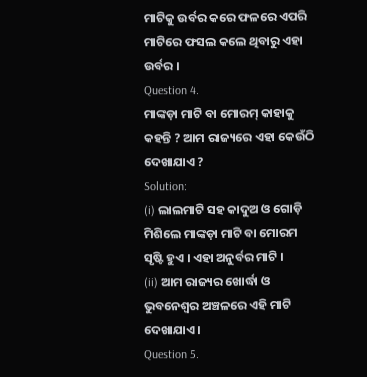ମାଟିକୁ ଉର୍ବର କରେ ଫଳରେ ଏପରି ମାଟିରେ ଫସଲ କଲେ ଥିବାରୁ ଏହା ଉର୍ବର ।
Question 4.
ମାଙ୍କଡ଼ା ମାଟି ବା ମୋରମ୍ କାହାକୁ କହନ୍ତି ? ଆମ ରାଜ୍ୟରେ ଏହା କେଉଁଠି ଦେଖାଯାଏ ?
Solution:
(i) ଲାଲମାଟି ସହ କାଦୁଅ ଓ ଗୋଡ଼ି ମିଶିଲେ ମାଙ୍କଡ଼ା ମାଟି ବା ମୋରମ ସୃଷ୍ଟି ହୁଏ । ଏହା ଅନୁର୍ବର ମାଟି ।
(ii) ଆମ ରାଜ୍ୟର ଖୋର୍ଦ୍ଧା ଓ ଭୁବନେଶ୍ୱର ଅଞ୍ଚଳରେ ଏହି ମାଟି ଦେଖାଯାଏ ।
Question 5.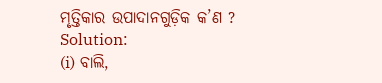ମୃତ୍ତିକାର ଉପାଦାନଗୁଡ଼ିକ କ’ଣ ?
Solution:
(i) ବାଲି,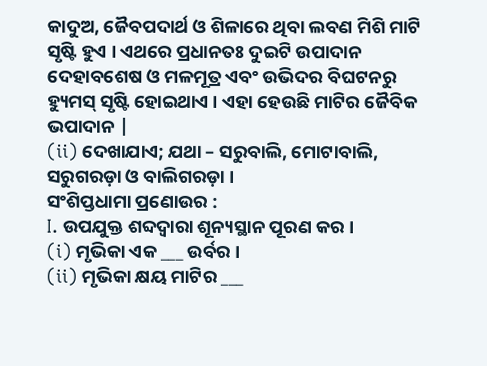କାଦୁଅ, ଜୈବପଦାର୍ଥ ଓ ଶିଳାରେ ଥିବା ଲବଣ ମିଶି ମାଟି ସୃଷ୍ଟି ହୁଏ । ଏଥରେ ପ୍ରଧାନତଃ ଦୁଇଟି ଉପାଦାନ ଦେହାବଶେଷ ଓ ମଳମୂତ୍ର ଏବଂ ଉଭିଦର ବିଘଟନରୁ ହ୍ୟୁମସ୍ ସୃଷ୍ଟି ହୋଇଥାଏ । ଏହା ହେଉଛି ମାଟିର ଜୈବିକ ଭପାଦାନ |
(ii) ଦେଖାଯାଏ; ଯଥା – ସରୁବାଲି, ମୋଟାବାଲି, ସରୁଗରଡ଼ା ଓ ବାଲିଗରଡ଼ା ।
ସଂଶିପ୍ତଧାମା ପ୍ରଣୋଉର :
I. ଉପଯୁକ୍ତ ଶବ୍ଦଦ୍ୱାରା ଶୂନ୍ୟସ୍ଥାନ ପୂରଣ କର ।
(i) ମୃଭିକା ଏକ ___ ଉର୍ବର ।
(ii) ମୃଭିକା କ୍ଷୟ ମାଟିର ___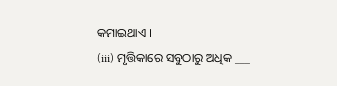କମାଇଥାଏ ।
(iii) ମୃତ୍ତିକାରେ ସବୁଠାରୁ ଅଧିକ ___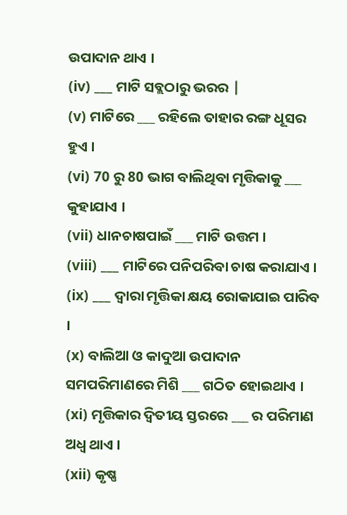ଉପାଦାନ ଥାଏ ।
(iv) ___ ମାଟି ସବ୍ଲଠାରୁ ଭରର |
(v) ମାଟିରେ ___ ରହିଲେ ତାହାର ରଙ୍ଗ ଧୂସର ହୁଏ ।
(vi) 70 ରୁ 80 ଭାଗ ବାଲିଥିବା ମୃତ୍ତିକାକୁ ___ କୁହାଯାଏ ।
(vii) ଧାନଚାଷପାଇଁ ___ ମାଟି ଉତ୍ତମ ।
(viii) ___ ମାଟିରେ ପନିପରିବା ଚାଷ କରାଯାଏ ।
(ix) ___ ଦ୍ଵାରା ମୃତ୍ତିକା କ୍ଷୟ ରୋକାଯାଇ ପାରିବ ।
(x) ବାଲିଆ ଓ କାଦୁଆ ଉପାଦାନ ସମପରିମାଣରେ ମିଶି ___ ଗଠିତ ହୋଇଥାଏ ।
(xi) ମୃତ୍ତିକାର ଦ୍ଵିତୀୟ ସ୍ତରରେ ___ ର ପରିମାଣ ଅଧ୍ଵ ଥାଏ ।
(xii) କୃଷ୍ଣ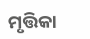ମୃତ୍ତିକା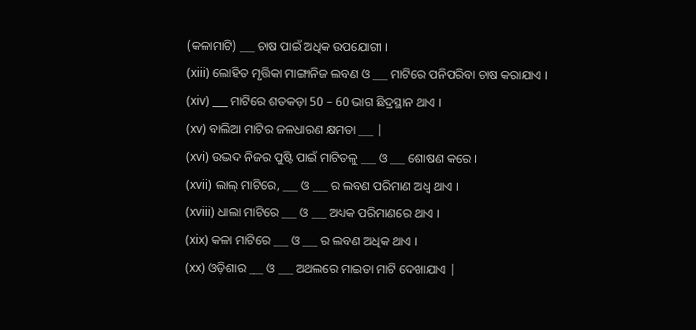(କଳାମାଟି) ___ ଚାଷ ପାଇଁ ଅଧିକ ଉପଯୋଗୀ ।
(xiii) ଲୋହିତ ମୃତ୍ତିକା ମାଙ୍ଗାନିଜ ଲବଣ ଓ ___ ମାଟିରେ ପନିପରିବା ଚାଷ କରାଯାଏ ।
(xiv) ___ ମାଟିରେ ଶତକଡ଼ା 50 – 60 ଭାଗ ଛିଦ୍ରସ୍ଥାନ ଥାଏ ।
(xv) ବାଲିଆ ମାଟିର ଜଳଧାରଣ କ୍ଷମତା ___ |
(xvi) ଉଦ୍ଭଦ ନିଜର ପୁଷ୍ଟି ପାଇଁ ମାଟିତଳୁ ___ ଓ ___ ଶୋଷଣ କରେ ।
(xvii) ଲାଲ୍ ମାଟିରେ, ___ ଓ ___ ର ଲବଣ ପରିମାଣ ଅଧ୍ଵ ଥାଏ ।
(xviii) ଧାଲା ମାଟିରେ ___ ଓ ___ ଅଧ୍ୟକ ପରିମାଣରେ ଥାଏ ।
(xix) କଳା ମାଟିରେ ___ ଓ ___ ର ଲବଣ ଅଧିକ ଥାଏ ।
(xx) ଓଡ଼ିଶାର ___ ଓ ___ ଅଥଲରେ ମାଇତା ମାଟି ଦେଖାଯାଏ |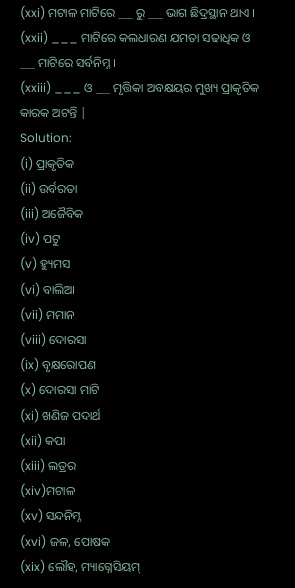(xxi) ମଟାଳ ମାଟିରେ ___ ରୁ ___ ଭାଗ ଛିଦ୍ରସ୍ଥାନ ଥାଏ ।
(xxii) ___ ମାଟିରେ କଲଧାରଣ ଯମତା ସଢାଧିକ ଓ ___ ମାଟିରେ ସର୍ବନିମ୍ନ ।
(xxiii) ___ ଓ ___ ମୃତ୍ତିକା ଅବକ୍ଷୟର ମୁଖ୍ୟ ପ୍ରାକୃତିକ କାରକ ଅଟନ୍ତି |
Solution:
(i) ପ୍ରାକୃତିକ
(ii) ଉର୍ବରତା
(iii) ଅଜୈବିକ
(iv) ପଟୁ
(v) ହ୍ୟୁମସ
(vi) ବାଲିଆ
(vii) ମମାନ
(viii) ଦୋରସା
(ix) ବୃକ୍ଷରୋପଣ
(x) ଦୋରସା ମାଟି
(xi) ଖଣିଜ ପଦାର୍ଥ
(xii) କପା
(xiii) ଲତ୍ରର
(xiv)ମଟାଳ
(xv) ସନ୍ଦନିମ୍ନ
(xvi) ଜଳ, ପୋଷକ
(xix) ଲୌହ, ମ୍ୟାଗ୍ନେସିୟମ୍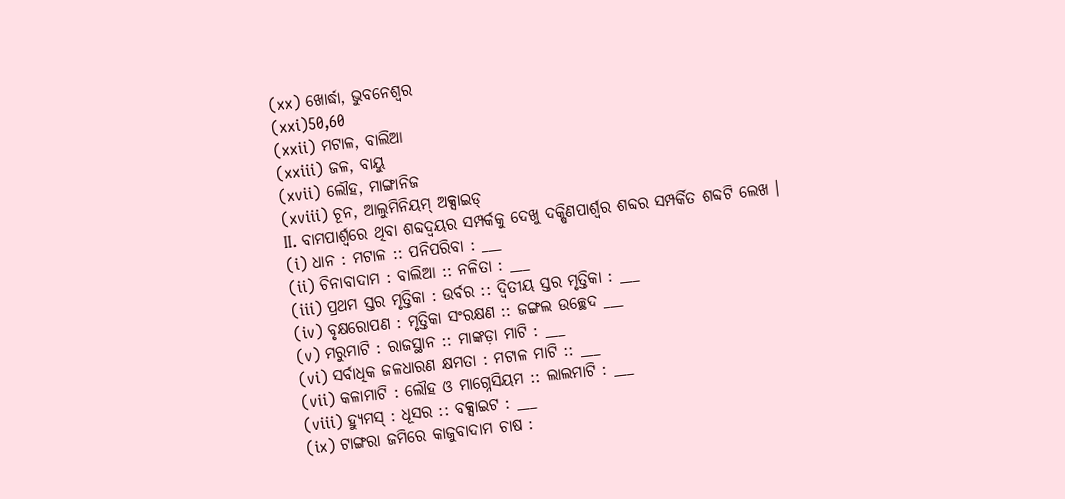(xx) ଖୋର୍ଦ୍ଧା, ଭୁବନେଶ୍ଵର
(xxi)50,60
(xxii) ମଟାଳ, ବାଲିଆ
(xxiii) ଜଳ, ବାୟୁ
(xvii) ଲୌହ, ମାଙ୍ଗାନିଜ
(xviii) ଚୂନ, ଆଲୁମିନିୟମ୍ ଅକ୍ସାଇଡ୍
II. ବାମପାର୍ଶ୍ବରେ ଥିବା ଶବ୍ଦଦ୍ୱୟର ସମ୍ପର୍କକୁ ଦେଖୁ ଦକ୍ଷିଣପାର୍ଶ୍ବର ଶବ୍ଦର ସମ୍ପର୍କିତ ଶବ୍ଦଟି ଲେଖ ।
(i) ଧାନ : ମଟାଳ :: ପନିପରିବା : ___
(ii) ଚିନାବାଦାମ : ବାଲିଆ :: ନଳିତା : ___
(iii) ପ୍ରଥମ ସ୍ତର ମୃତ୍ତିକା : ଉର୍ବର :: ଦ୍ଵିତୀୟ ସ୍ତର ମୃତ୍ତିକା : ___
(iv) ବୃକ୍ଷରୋପଣ : ମୃତ୍ତିକା ସଂରକ୍ଷଣ :: ଜଙ୍ଗଲ ଉଚ୍ଛେଦ ___
(v) ମରୁମାଟି : ରାଜସ୍ଥାନ :: ମାଙ୍କଡ଼ା ମାଟି : ___
(vi) ସର୍ବାଧିକ ଜଳଧାରଣ କ୍ଷମତା : ମଟାଳ ମାଟି :: ___
(vii) କଳାମାଟି : ଲୌହ ଓ ମାଗ୍ନେସିୟମ :: ଲାଲମାଟି : ___
(viii) ହ୍ୟୁମସ୍ : ଧୂସର :: ବକ୍ସାଇଟ : ___
(ix) ଟାଙ୍ଗରା ଜମିରେ କାଜୁବାଦାମ ଚାଷ :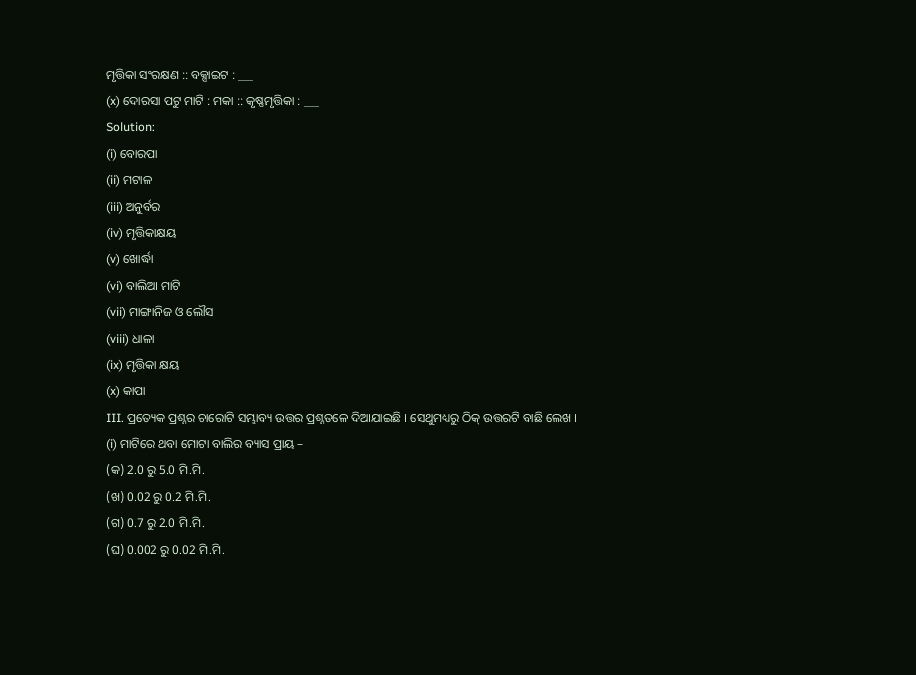ମୃତ୍ତିକା ସଂରକ୍ଷଣ :: ବକ୍ସାଇଟ : ___
(x) ଦୋରସା ପଟୁ ମାଟି : ମକା :: କୃଷ୍ଣମୃତ୍ତିକା : ___
Solution:
(i) ବୋରପା
(ii) ମଟାଳ
(iii) ଅନୁର୍ବର
(iv) ମୃତ୍ତିକାକ୍ଷୟ
(v) ଖୋର୍ଦ୍ଧା
(vi) ବାଲିଆ ମାଟି
(vii) ମାଙ୍ଗାନିଜ ଓ ଲୌସ
(viii) ଧାଳା
(ix) ମୃତ୍ତିକା କ୍ଷୟ
(x) କାପା
III. ପ୍ରତ୍ୟେକ ପ୍ରଶ୍ନର ଚାରୋଟି ସମ୍ଭାବ୍ୟ ଉତ୍ତର ପ୍ରଶ୍ନତଳେ ଦିଆଯାଇଛି । ସେଥୁମଧ୍ୟରୁ ଠିକ୍ ଉତ୍ତରଟି ବାଛି ଲେଖ ।
(i) ମାଟିରେ ଥବା ମୋଟା ବାଲିର ବ୍ୟାସ ପ୍ରାୟ –
(କ) 2.0 ରୁ 5.0 ମି.ମି.
(ଖ) 0.02 ରୁ 0.2 ମି.ମି.
(ଗ) 0.7 ରୁ 2.0 ମି.ମି.
(ଘ) 0.002 ରୁ 0.02 ମି.ମି.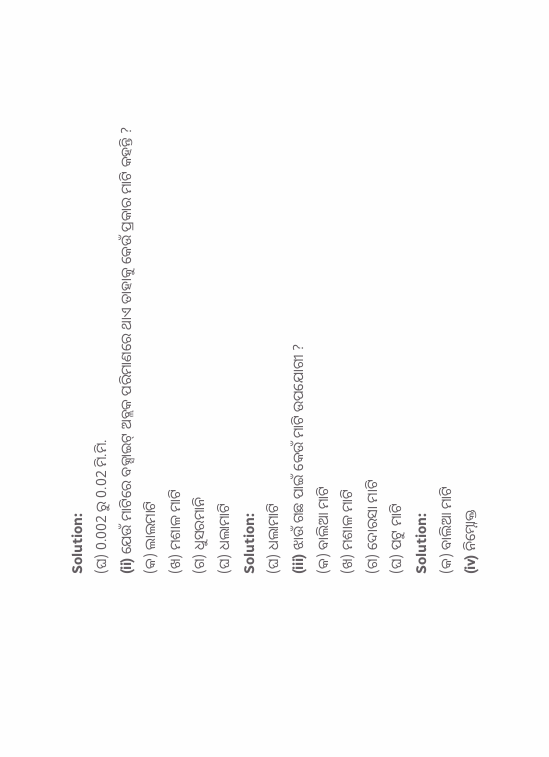Solution:
(ଘ) 0.002 ରୁ 0.02 ମି.ମି.
(ii) ଯେଉଁ ମାଟିରେ ବକ୍ସାଇଟ୍ ଅବ୍ଲକ ପରିମାଣରେ ଥାଏ ତାହାକୁ କେଉଁ ପ୍ରକାର ମାଟି କହନ୍ତି ?
(କ) ଲାଲମାଟି
(ଖ) ମଶାଳ ମାଟି
(ଗ) ଧୁସରମାନି
(ଘ) ଧଲାମାଟି
Solution:
(ଘ) ଧଲାମାଟି
(iii) ଝାଉଁ ଗଛ ପାଇଁ କେଉଁ ମାଟି ଉପଯୋଗୀ ?
(କ) ବାଲିଆ ମାଟି
(ଖ) ମଶାଳ ମାଟି
(ଗ) ଦୋରସା ମାଟି
(ଘ) ପଟୁ ମାଟି
Solution:
(କ) ବାଲିଆ ମାଟି
(iv) ନିମ୍ନୋକ୍ତ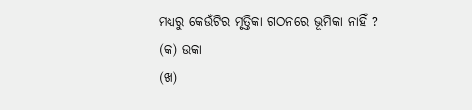ମଧ୍ୟରୁ କେଉଁଟିର ମୃତ୍ତିକା ଗଠନରେ ଭୂମିକା ନାହିଁ ?
(କ) ଉକା
(ଖ)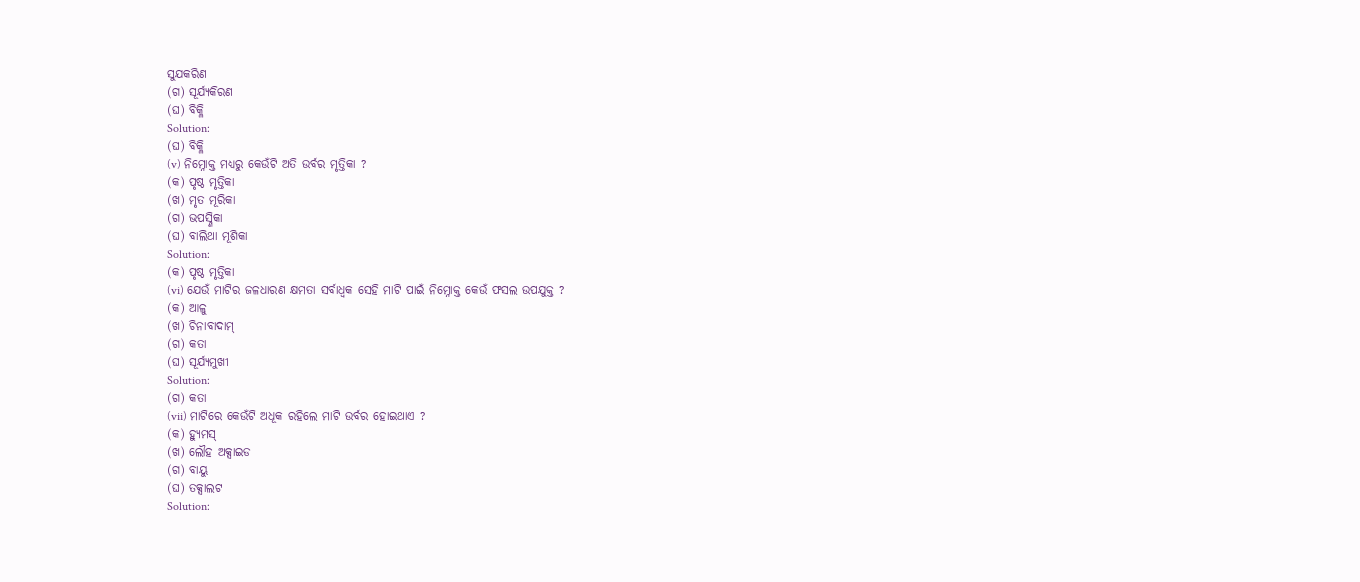ସୁଯକରିଣ
(ଗ) ସୂର୍ଯ୍ୟକିରଣ
(ଘ) ବିକ୍ଳି
Solution:
(ଘ) ବିକ୍ଳି
(v) ନିମ୍ନୋକ୍ତ ମଧ୍ୟରୁ କେଉଁଟି ଅତି ଉର୍ବର ମୃତ୍ତିକା ?
(କ) ପୃଷ୍ଠ ମୃତ୍ତିକା
(ଖ) ମୃତ ମୂରିକା
(ଗ) ଭପସ୍ଣିକା
(ଘ) ବାଲିଥା ମୂଶିକା
Solution:
(କ) ପୃଷ୍ଠ ମୃତ୍ତିକା
(vi) ଯେଉଁ ମାଟିର ଜଳଧାରଣ କ୍ଷମତା ସର୍ବାଧ୍ଵକ ସେହି ମାଟି ପାଇଁ ନିମ୍ନୋକ୍ତ କେଉଁ ଫସଲ ଉପଯୁକ୍ତ ?
(କ) ଆଳୁ
(ଖ) ଚିନାବାଦାମ୍
(ଗ) କତା
(ଘ) ସୂର୍ଯ୍ୟମୁଖୀ
Solution:
(ଗ) କତା
(vii) ମାଟିରେ କେଉଁଟି ଅଧୂକ ରହିଲେ ମାଟି ଉର୍ବର ହୋଇଥାଏ ?
(କ) ହ୍ୟୁମସ୍
(ଖ) ଲୌହ ଅକ୍ସାଇଡ
(ଗ) ବାୟୁ
(ଘ) ତକ୍ସାଲଟ
Solution: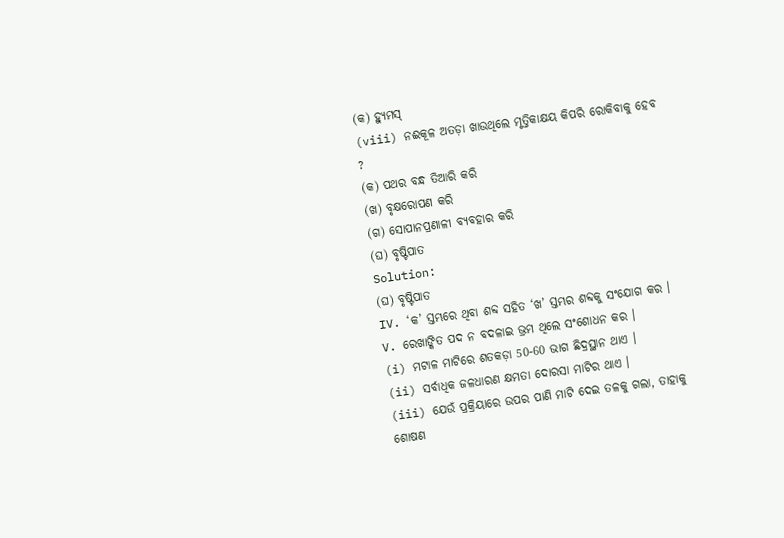(କ) ହ୍ୟୁମସ୍
(viii) ନଈକୂଳ ଅତଡ଼ା ଖାଉଥିଲେ ମୃତ୍ତିକାକ୍ଷୟ କିପରି ରୋକିବାକୁ ହେବ ?
(କ) ପଥର ବନ୍ଧ ତିଆରି କରି
(ଖ) ବୃକ୍ଷରୋପଣ କରି
(ଗ) ସୋପାନପ୍ରଣାଳୀ ବ୍ୟବହାର କରି
(ଘ) ବୃଷ୍ଟିପାତ
Solution:
(ଘ) ବୃଷ୍ଟିପାତ
IV. ‘କ’ ସ୍ତମ୍ଭରେ ଥିବା ଶବ୍ଦ ସହିତ ‘ଖ’ ସ୍ତମ୍ଭର ଶବ୍ଦକୁ ସଂଯୋଗ କର ।
V. ରେଖାଙ୍କିତ ପଦ ନ ବଦଳାଇ ଭ୍ରମ ଥିଲେ ସଂଶୋଧନ କର ।
(i) ମଟାଳ ମାଟିରେ ଶତକଡ଼ା 50-60 ଭାଗ ଛିଦ୍ରସ୍ଥାନ ଥାଏ ।
(ii) ସର୍ବାଧିକ ଜଳଧାରଣ କ୍ଷମତା ଦୋରସା ମାଟିର ଥାଏ ।
(iii) ଯେଉଁ ପ୍ରକ୍ରିୟାରେ ଉପର ପାଣି ମାଟି ଦେଇ ତଳକୁ ଗଲା, ତାହାକୁ ଶୋଷଣ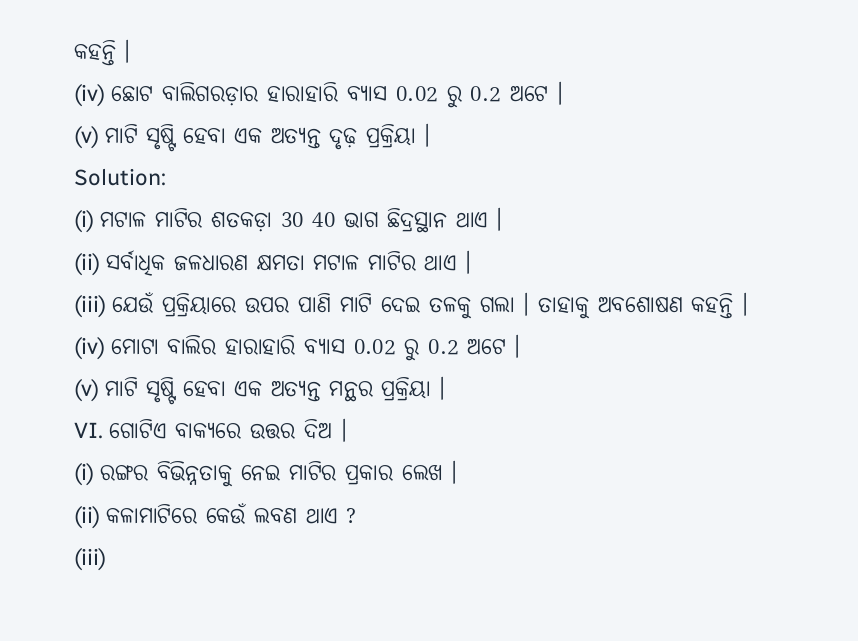କହନ୍ତି ।
(iv) ଛୋଟ ବାଲିଗରଡ଼ାର ହାରାହାରି ବ୍ୟାସ 0.02 ରୁ 0.2 ଅଟେ ।
(v) ମାଟି ସୃଷ୍ଟି ହେବା ଏକ ଅତ୍ୟନ୍ତ ଦୃଢ଼ ପ୍ରକ୍ରିୟା ।
Solution:
(i) ମଟାଳ ମାଟିର ଶତକଡ଼ା 30 40 ଭାଗ ଛିଦ୍ରସ୍ଥାନ ଥାଏ ।
(ii) ସର୍ବାଧିକ ଜଳଧାରଣ କ୍ଷମତା ମଟାଳ ମାଟିର ଥାଏ ।
(iii) ଯେଉଁ ପ୍ରକ୍ରିୟାରେ ଉପର ପାଣି ମାଟି ଦେଇ ତଳକୁ ଗଲା । ତାହାକୁ ଅବଶୋଷଣ କହନ୍ତି ।
(iv) ମୋଟା ବାଲିର ହାରାହାରି ବ୍ୟାସ 0.02 ରୁ 0.2 ଅଟେ ।
(v) ମାଟି ସୃଷ୍ଟି ହେବା ଏକ ଅତ୍ୟନ୍ତ ମନ୍ଥର ପ୍ରକ୍ରିୟା ।
VI. ଗୋଟିଏ ବାକ୍ୟରେ ଉତ୍ତର ଦିଅ ।
(i) ରଙ୍ଗର ବିଭିନ୍ନତାକୁ ନେଇ ମାଟିର ପ୍ରକାର ଲେଖ ।
(ii) କଳାମାଟିରେ କେଉଁ ଲବଣ ଥାଏ ?
(iii)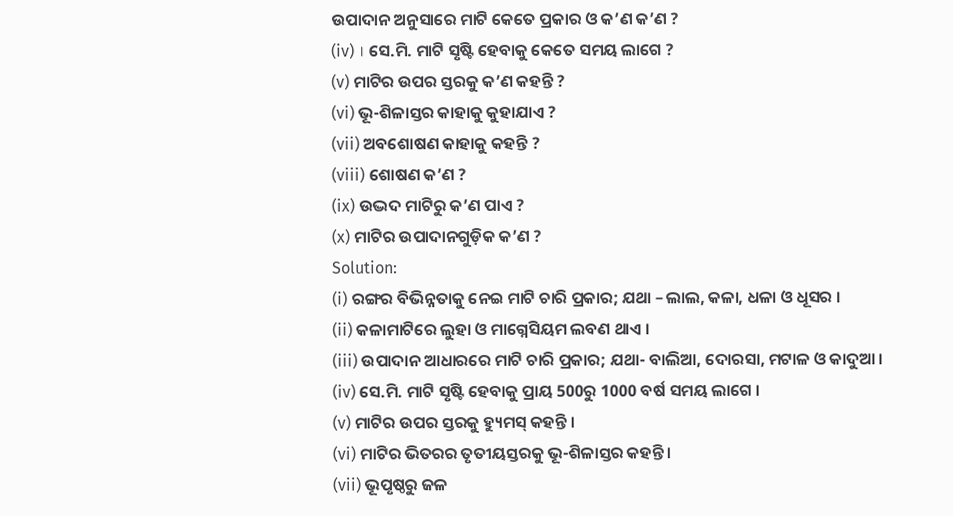ଉପାଦାନ ଅନୁସାରେ ମାଟି କେତେ ପ୍ରକାର ଓ କ’ଣ କ’ଣ ?
(iv) । ସେ.ମି. ମାଟି ସୃଷ୍ଟି ହେବାକୁ କେତେ ସମୟ ଲାଗେ ?
(v) ମାଟିର ଉପର ସ୍ତରକୁ କ’ଣ କହନ୍ତି ?
(vi) ଭୂ-ଶିଳାସ୍ତର କାହାକୁ କୁହାଯାଏ ?
(vii) ଅବଶୋଷଣ କାହାକୁ କହନ୍ତି ?
(viii) ଶୋଷଣ କ’ଣ ?
(ix) ଉଦ୍ଭଦ ମାଟିରୁ କ’ଣ ପାଏ ?
(x) ମାଟିର ଉପାଦାନଗୁଡ଼ିକ କ’ଣ ?
Solution:
(i) ରଙ୍ଗର ବିଭିନ୍ନତାକୁ ନେଇ ମାଟି ଚାରି ପ୍ରକାର; ଯଥା – ଲାଲ, କଳା, ଧଳା ଓ ଧୂସର ।
(ii) କଳାମାଟିରେ ଲୁହା ଓ ମାଗ୍ନେସିୟମ ଲବଣ ଥାଏ ।
(iii) ଉପାଦାନ ଆଧାରରେ ମାଟି ଚାରି ପ୍ରକାର; ଯଥା- ବାଲିଆ, ଦୋରସା, ମଟାଳ ଓ କାଦୁଆ ।
(iv) ସେ.ମି. ମାଟି ସୃଷ୍ଟି ହେବାକୁ ପ୍ରାୟ 500ରୁ 1000 ବର୍ଷ ସମୟ ଲାଗେ ।
(v) ମାଟିର ଉପର ସ୍ତରକୁ ହ୍ୟୁମସ୍ କହନ୍ତି ।
(vi) ମାଟିର ଭିତରର ତୃତୀୟସ୍ତରକୁ ଭୂ-ଶିଳାସ୍ତର କହନ୍ତି ।
(vii) ଭୂପୃଷ୍ଠରୁ ଜଳ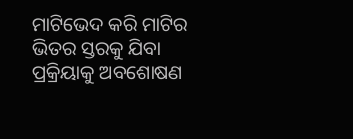ମାଟିଭେଦ କରି ମାଟିର ଭିତର ସ୍ତରକୁ ଯିବା ପ୍ରକ୍ରିୟାକୁ ଅବଶୋଷଣ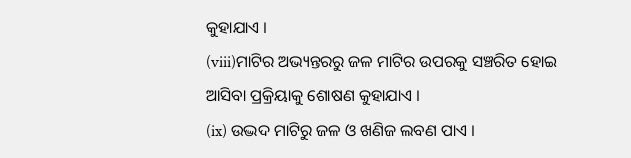କୁହାଯାଏ ।
(viii)ମାଟିର ଅଭ୍ୟନ୍ତରରୁ ଜଳ ମାଟିର ଉପରକୁ ସଞ୍ଚରିତ ହୋଇ ଆସିବା ପ୍ରକ୍ରିୟାକୁ ଶୋଷଣ କୁହାଯାଏ ।
(ix) ଉଦ୍ଭଦ ମାଟିରୁ ଜଳ ଓ ଖଣିଜ ଲବଣ ପାଏ ।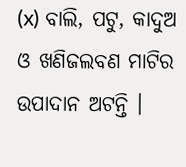(x) ବାଲି, ପଟୁ, କାଦୁଅ ଓ ଖଣିଜଲବଣ ମାଟିର ଉପାଦାନ ଅଟନ୍ତି ।